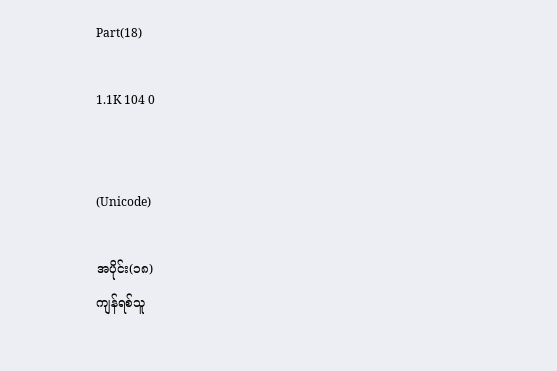Part(18)

1.1K 104 0


(Unicode)

အပိုင်း(၁၈)
ကျန်ရစ်သူ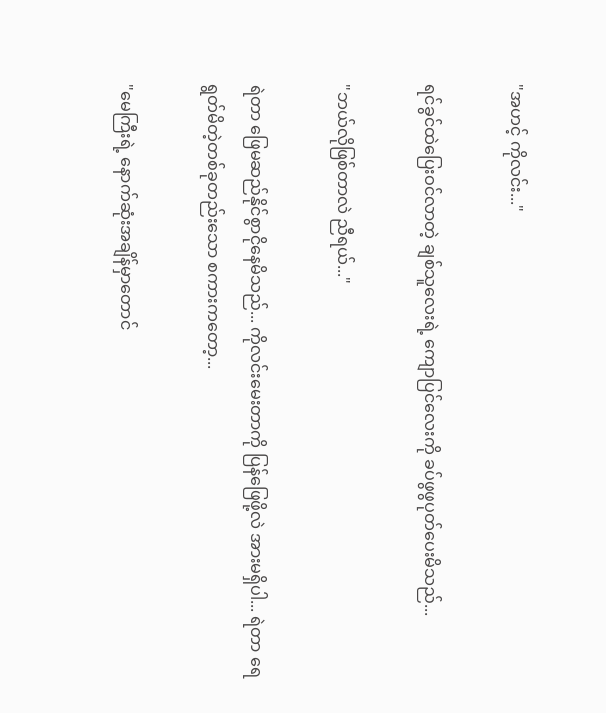"အဟင့် ကိုလင်း..."

ရင်ခွင်ထဲပြေးဝင်လာတဲ့ ချစ်သူလေးရဲ့ ကျောပြင်လေးကို ခပ်ဖွဖွပုတ်ပေးမိသည်...

"ဘယ်လိုဖြစ်တာလဲ ညီရယ်..."

ရဲတာ ဖြေမဆည်နိုင်စွာငိုနေမိသည်... ကိုလင်းမေးတာကို ပြန်ဖြေဖို့လဲ အားမရှိပါ... ရဲတာ ရေရွတ်မိတဲ့တစ်ခုတည်းသော စကားကတော့...

"မေကြီးရဲ့ နောက်ဆုံးအချိန်မှာတောင်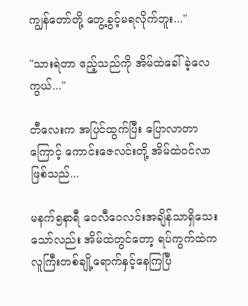ကျွန်တော်တို့ တွေ့ခွင့်မရလိုက်ဘူး..."

"သားရဲတာ ဧည့်သည်ကို အိမ်ထဲခေါ်ခဲ့လေကွယ်..."

တီလေးက အပြင်ထွက်ပြီး ပြောလာတာကြောင့် ကောင်းဇေလင်းတို့ အိမ်ထဲဝင်လာဖြစ်သည်...

မနက်၅နာရီ ဝေလီဝေလင်းအချိန်သာရှိသေးသော်လည်း အိမ်ထဲတွင်တော့ ရပ်ကွက်ထဲက လူကြီးတစ်ချို့ရောက်နှင့်နေကြပြီ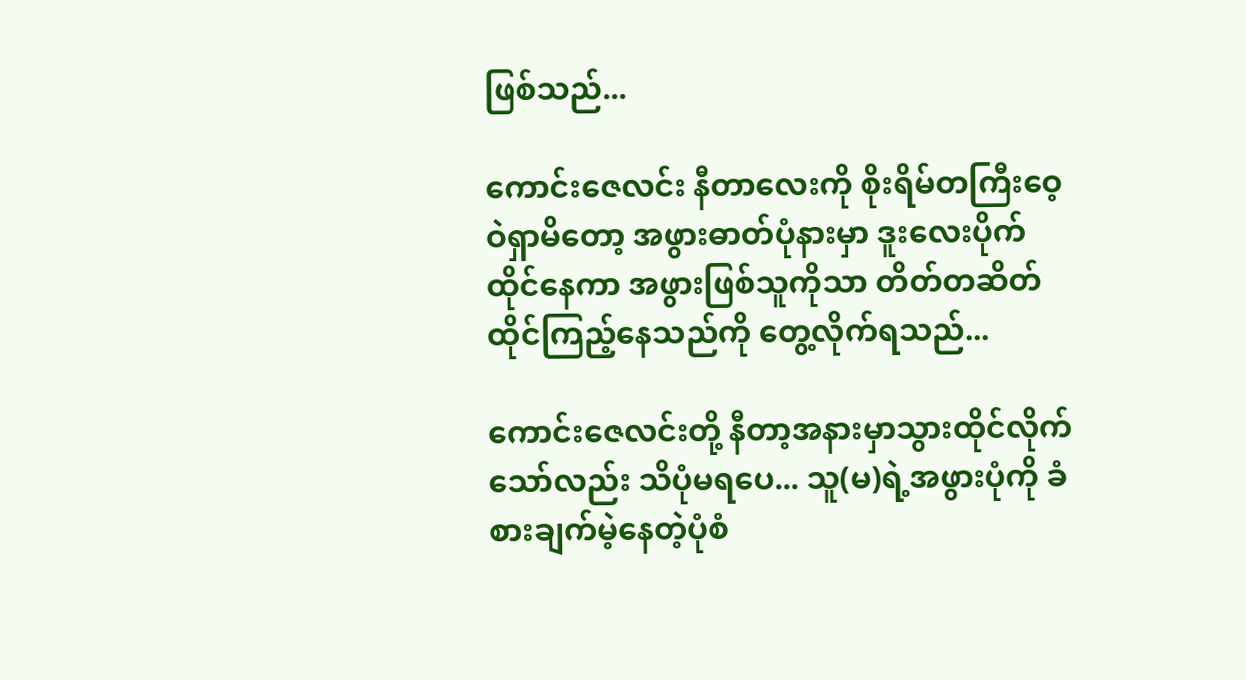ဖြစ်သည်...

ကောင်းဇေလင်း ‌နီတာလေးကို စိုးရိမ်တကြီးဝေ့ဝဲရှာမိတော့ အဖွားဓာတ်ပုံနားမှာ ဒူးလေးပိုက်ထိုင်နေကာ အဖွားဖြစ်သူကိုသာ တိတ်တဆိတ်ထိုင်ကြည့်နေသည်ကို တွေ့လိုက်ရသည်...

ကောင်းဇေလင်းတို့ နီတာ့အနားမှာသွားထိုင်လိုက်သော်လည်း သိပုံမရပေ... သူ(မ)ရဲ့အဖွားပုံကို ခံစားချက်မဲ့နေတဲ့ပုံစံ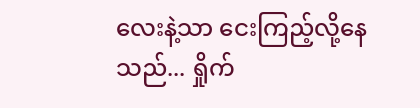လေးနဲ့သာ ငေးကြည့်လို့နေသည်... ရှိုက်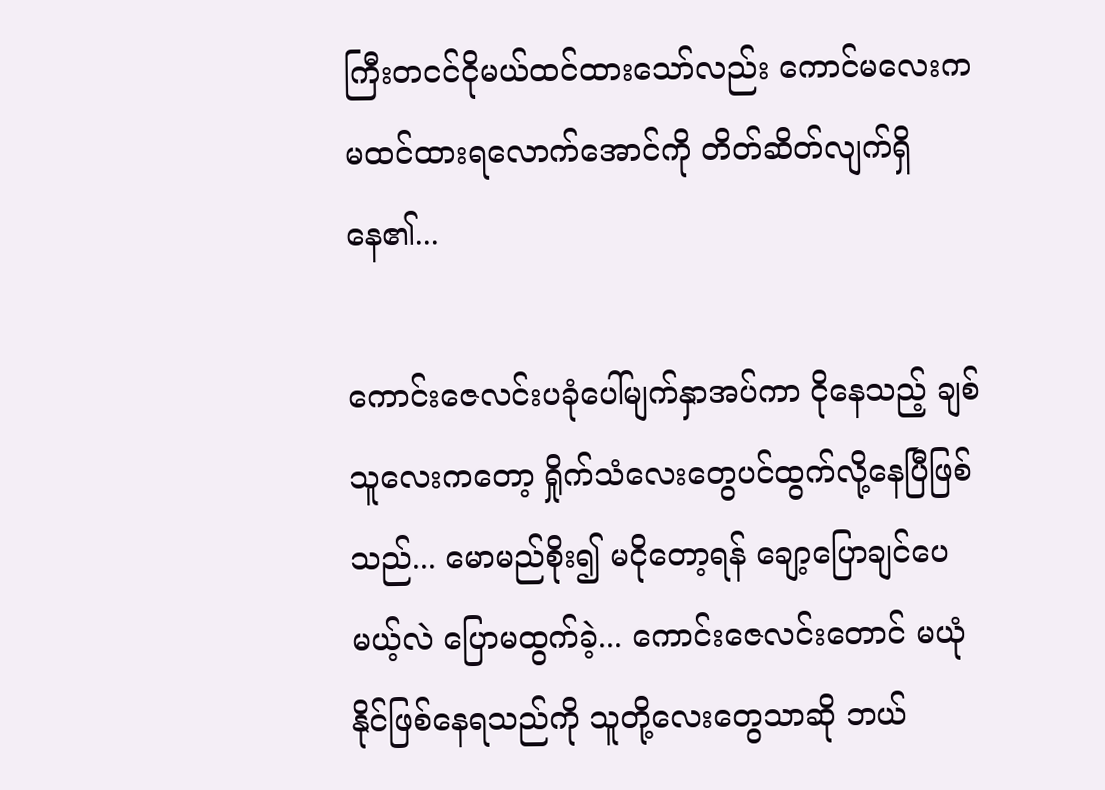ကြီးတငင်ငိုမယ်ထင်ထားသော်လည်း ကောင်မလေးက မထင်ထားရလောက်အောင်ကို တိတ်ဆိတ်လျက်ရှိနေ၏...

ကောင်းဇေလင်းပခုံပေါ်မျက်နှာအပ်ကာ ငိုနေသည့် ချစ်သူလေးကတော့ ရှိုက်သံလေးတွေပင်ထွက်လို့နေပြီဖြစ်သည်... မောမည်စိုး၍ မငိုတော့ရန် ချော့ပြောချင်ပေမယ့်လဲ ပြောမထွက်ခဲ့... ကောင်းဇေလင်းတောင် မယုံနိုင်ဖြစ်နေရသည်ကို သူတို့လေးတွေသာဆို ဘယ်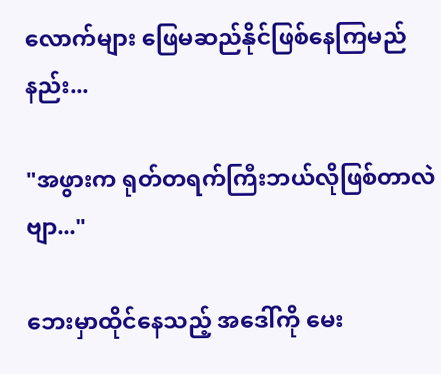လောက်များ ဖြေမဆည်နိုင်ဖြစ်နေကြမည်နည်း...

"အဖွားက ရုတ်တရက်ကြီးဘယ်လိုဖြစ်တာလဲဗျာ..."

ဘေးမှာထိုင်နေသည့် အဒေါ်ကို မေး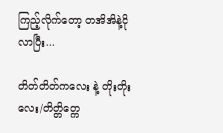ကြည့်လိုက်တော့ တအိအိနဲ့ငိုလာပြီး...

တိတ်တိတ်ကလေး နဲ့ တိုးတိုးလေး/တိတ္တိတ္ကေ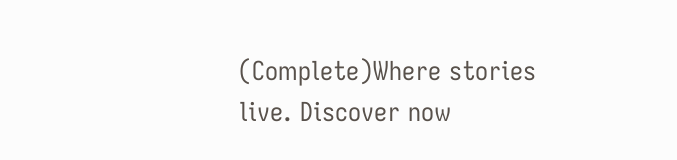(Complete)Where stories live. Discover now